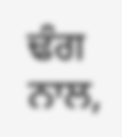ਢੰਗ ਨਾਲ,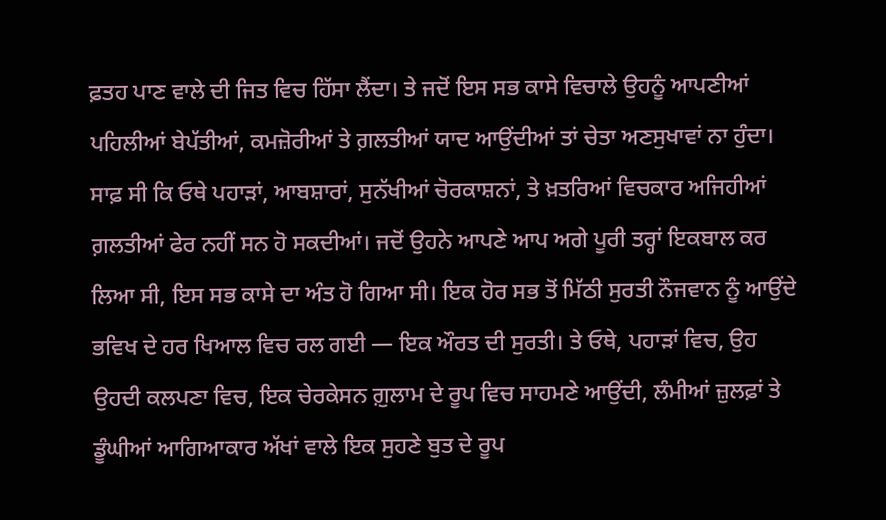ਫ਼ਤਹ ਪਾਣ ਵਾਲੇ ਦੀ ਜਿਤ ਵਿਚ ਹਿੱਸਾ ਲੈਂਦਾ। ਤੇ ਜਦੋਂ ਇਸ ਸਭ ਕਾਸੇ ਵਿਚਾਲੇ ਉਹਨੂੰ ਆਪਣੀਆਂ ਪਹਿਲੀਆਂ ਬੇਪੱਤੀਆਂ, ਕਮਜ਼ੋਰੀਆਂ ਤੇ ਗ਼ਲਤੀਆਂ ਯਾਦ ਆਉਂਦੀਆਂ ਤਾਂ ਚੇਤਾ ਅਣਸੁਖਾਵਾਂ ਨਾ ਹੁੰਦਾ। ਸਾਫ਼ ਸੀ ਕਿ ਓਥੇ ਪਹਾੜਾਂ, ਆਬਸ਼ਾਰਾਂ, ਸੁਨੱਖੀਆਂ ਚੋਰਕਾਸ਼ਨਾਂ, ਤੇ ਖ਼ਤਰਿਆਂ ਵਿਚਕਾਰ ਅਜਿਹੀਆਂ ਗ਼ਲਤੀਆਂ ਫੇਰ ਨਹੀਂ ਸਨ ਹੋ ਸਕਦੀਆਂ। ਜਦੋਂ ਉਹਨੇ ਆਪਣੇ ਆਪ ਅਗੇ ਪੂਰੀ ਤਰ੍ਹਾਂ ਇਕਬਾਲ ਕਰ ਲਿਆ ਸੀ, ਇਸ ਸਭ ਕਾਸੇ ਦਾ ਅੰਤ ਹੋ ਗਿਆ ਸੀ। ਇਕ ਹੋਰ ਸਭ ਤੋਂ ਮਿੱਠੀ ਸੁਰਤੀ ਨੌਜਵਾਨ ਨੂੰ ਆਉਂਦੇ ਭਵਿਖ ਦੇ ਹਰ ਖਿਆਲ ਵਿਚ ਰਲ ਗਈ — ਇਕ ਔਰਤ ਦੀ ਸੁਰਤੀ। ਤੇ ਓਥੇ, ਪਹਾੜਾਂ ਵਿਚ, ਉਹ ਉਹਦੀ ਕਲਪਣਾ ਵਿਚ, ਇਕ ਚੇਰਕੇਸਨ ਗ਼ੁਲਾਮ ਦੇ ਰੂਪ ਵਿਚ ਸਾਹਮਣੇ ਆਉਂਦੀ, ਲੰਮੀਆਂ ਜ਼ੁਲਫ਼ਾਂ ਤੇ ਡੂੰਘੀਆਂ ਆਗਿਆਕਾਰ ਅੱਖਾਂ ਵਾਲੇ ਇਕ ਸੁਹਣੇ ਬੁਤ ਦੇ ਰੂਪ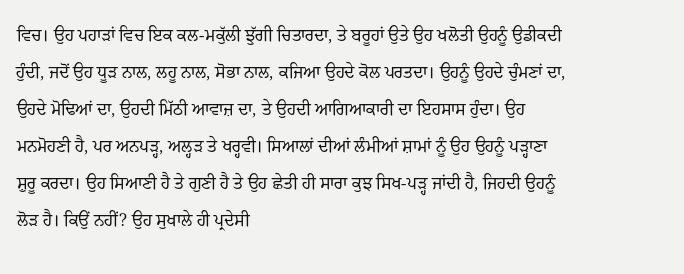ਵਿਚ। ਉਹ ਪਹਾੜਾਂ ਵਿਚ ਇਕ ਕਲ-ਮਕੁੱਲੀ ਝੁੱਗੀ ਚਿਤਾਰਦਾ, ਤੇ ਬਰੂਹਾਂ ਉਤੇ ਉਹ ਖਲੋਤੀ ਉਹਨੂੰ ਉਡੀਕਦੀ ਹੁੰਦੀ, ਜਦੋਂ ਉਹ ਧੂੜ ਨਾਲ, ਲਹੂ ਨਾਲ, ਸੋਭਾ ਨਾਲ, ਕਜਿਆ ਉਹਦੇ ਕੋਲ ਪਰਤਦਾ। ਉਹਨੂੰ ਉਹਦੇ ਚੁੰਮਣਾਂ ਦਾ, ਉਹਦੇ ਮੋਢਿਆਂ ਦਾ, ਉਹਦੀ ਮਿੱਠੀ ਆਵਾਜ਼ ਦਾ, ਤੇ ਉਹਦੀ ਆਗਿਆਕਾਰੀ ਦਾ ਇਹਸਾਸ ਹੁੰਦਾ। ਉਹ ਮਨਮੋਹਣੀ ਹੈ, ਪਰ ਅਨਪੜ੍ਹ, ਅਲ੍ਹੜ ਤੇ ਖਰ੍ਹਵੀ। ਸਿਆਲਾਂ ਦੀਆਂ ਲੰਮੀਆਂ ਸ਼ਾਮਾਂ ਨੂੰ ਉਹ ਉਹਨੂੰ ਪੜ੍ਹਾਣਾ ਸ਼ੁਰੂ ਕਰਦਾ। ਉਹ ਸਿਆਣੀ ਹੈ ਤੇ ਗੁਣੀ ਹੈ ਤੇ ਉਹ ਛੇਤੀ ਹੀ ਸਾਰਾ ਕੁਝ ਸਿਖ-ਪੜ੍ਹ ਜਾਂਦੀ ਹੈ, ਜਿਹਦੀ ਉਹਨੂੰ ਲੋੜ ਹੈ। ਕਿਉਂ ਨਹੀਂ? ਉਹ ਸੁਖਾਲੇ ਹੀ ਪ੍ਰਦੇਸੀ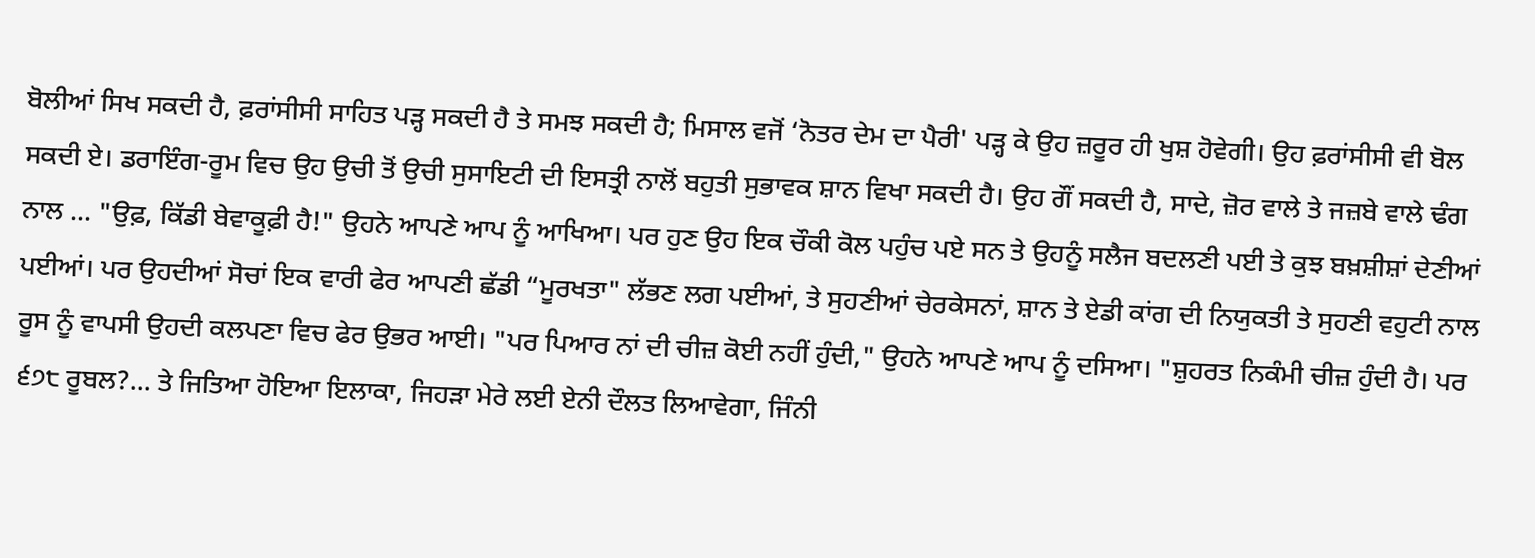ਬੋਲੀਆਂ ਸਿਖ ਸਕਦੀ ਹੈ, ਫ਼ਰਾਂਸੀਸੀ ਸਾਹਿਤ ਪੜ੍ਹ ਸਕਦੀ ਹੈ ਤੇ ਸਮਝ ਸਕਦੀ ਹੈ; ਮਿਸਾਲ ਵਜੋਂ ‘ਨੋਤਰ ਦੇਮ ਦਾ ਪੈਰੀ' ਪੜ੍ਹ ਕੇ ਉਹ ਜ਼ਰੂਰ ਹੀ ਖੁਸ਼ ਹੋਵੇਗੀ। ਉਹ ਫ਼ਰਾਂਸੀਸੀ ਵੀ ਬੋਲ ਸਕਦੀ ਏ। ਡਰਾਇੰਗ-ਰੂਮ ਵਿਚ ਉਹ ਉਚੀ ਤੋਂ ਉਚੀ ਸੁਸਾਇਟੀ ਦੀ ਇਸਤ੍ਰੀ ਨਾਲੋਂ ਬਹੁਤੀ ਸੁਭਾਵਕ ਸ਼ਾਨ ਵਿਖਾ ਸਕਦੀ ਹੈ। ਉਹ ਗੌਂ ਸਕਦੀ ਹੈ, ਸਾਦੇ, ਜ਼ੋਰ ਵਾਲੇ ਤੇ ਜਜ਼ਬੇ ਵਾਲੇ ਢੰਗ ਨਾਲ ... "ਉਫ਼, ਕਿੱਡੀ ਬੇਵਾਕੂਫ਼ੀ ਹੈ!" ਉਹਨੇ ਆਪਣੇ ਆਪ ਨੂੰ ਆਖਿਆ। ਪਰ ਹੁਣ ਉਹ ਇਕ ਚੌਕੀ ਕੋਲ ਪਹੁੰਚ ਪਏ ਸਨ ਤੇ ਉਹਨੂੰ ਸਲੈਜ ਬਦਲਣੀ ਪਈ ਤੇ ਕੁਝ ਬਖ਼ਸ਼ੀਸ਼ਾਂ ਦੇਣੀਆਂ ਪਈਆਂ। ਪਰ ਉਹਦੀਆਂ ਸੋਚਾਂ ਇਕ ਵਾਰੀ ਫੇਰ ਆਪਣੀ ਛੱਡੀ “ਮੂਰਖਤਾ" ਲੱਭਣ ਲਗ ਪਈਆਂ, ਤੇ ਸੁਹਣੀਆਂ ਚੇਰਕੇਸਨਾਂ, ਸ਼ਾਨ ਤੇ ਏਡੀ ਕਾਂਗ ਦੀ ਨਿਯੁਕਤੀ ਤੇ ਸੁਹਣੀ ਵਹੁਟੀ ਨਾਲ ਰੂਸ ਨੂੰ ਵਾਪਸੀ ਉਹਦੀ ਕਲਪਣਾ ਵਿਚ ਫੇਰ ਉਭਰ ਆਈ। "ਪਰ ਪਿਆਰ ਨਾਂ ਦੀ ਚੀਜ਼ ਕੋਈ ਨਹੀਂ ਹੁੰਦੀ," ਉਹਨੇ ਆਪਣੇ ਆਪ ਨੂੰ ਦਸਿਆ। "ਸ਼ੁਹਰਤ ਨਿਕੰਮੀ ਚੀਜ਼ ਹੁੰਦੀ ਹੈ। ਪਰ ੬੭੮ ਰੂਬਲ?... ਤੇ ਜਿਤਿਆ ਹੋਇਆ ਇਲਾਕਾ, ਜਿਹੜਾ ਮੇਰੇ ਲਈ ਏਨੀ ਦੌਲਤ ਲਿਆਵੇਗਾ, ਜਿੰਨੀ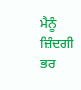ਮੈਨੂੰ ਜ਼ਿੰਦਗੀ ਭਰ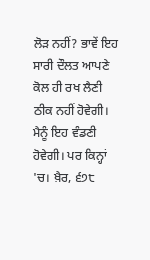ਲੋੜ ਨਹੀਂ? ਭਾਵੇਂ ਇਹ ਸਾਰੀ ਦੌਲਤ ਆਪਣੇ ਕੋਲ ਹੀ ਰਖ ਲੈਣੀ ਠੀਕ ਨਹੀਂ ਹੋਵੇਗੀ। ਮੈਨੂੰ ਇਹ ਵੰਡਣੀ ਹੋਵੇਗੀ। ਪਰ ਕਿਨ੍ਹਾਂ 'ਚ। ਖ਼ੈਰ, ੬੭੮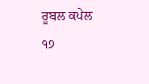ਰੂਬਲ ਕਪੇਲ
੧੭